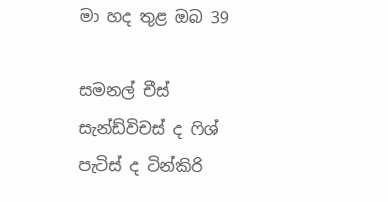මා හද තුළ ඔබ 39

සමනල් චීස් සැන්ඩ්විචස් ද ෆිශ් පැටිස් ද ටින්කිරි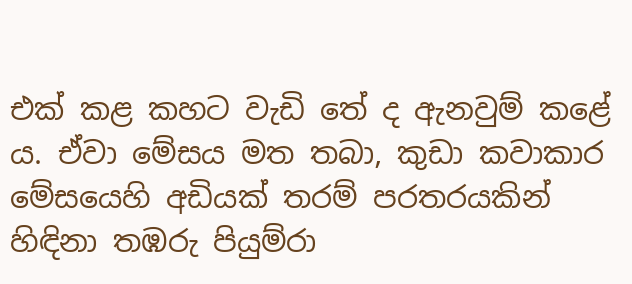එක් කළ කහට වැඩි තේ ද ඇනවුම් කළේ ය. ඒවා මේසය මත තබා, කුඩා කවාකාර මේසයෙහි අඩියක් තරම් පරතරයකින් හිඳිනා තඹරු පියුම්රා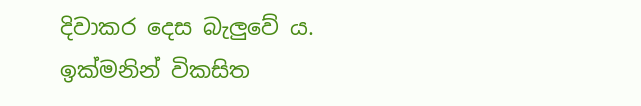දිවාකර දෙස බැලුවේ ය. ඉක්මනින් විකසිත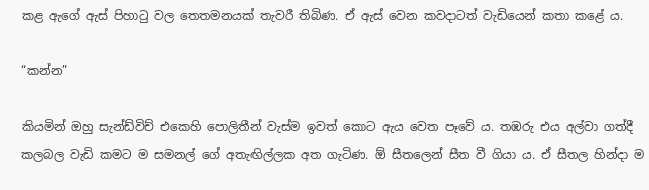කළ ඇගේ ඇස් පිහාටු වල තෙතමනයක් තැවරී තිබිණ. ඒ ඇස් වෙන කවදාටත් වැඩියෙන් කතා කළේ ය.

“කන්න”

කියමින් ඔහු සැන්ඩ්විච් එකෙහි පොලිතීන් වැස්ම ඉවත් කොට ඇය වෙත පෑවේ ය. තඹරු එය අල්වා ගත්දී කලබල වැඩි කමට ම සමනල් ගේ අතැඟිල්ලක අත ගැටිණ. ඕ සීතලෙන් සීත වී ගියා ය. ඒ සීතල හින්දා ම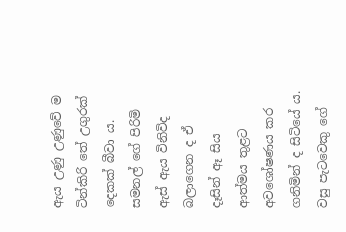ඇය උණු උණුවේ ම ටින්කිරි තේ උගුරක් දෙකක් බීවා ය. සමනල් ගේ පිරිමි ඇස් ඇය විනිවිද බලාගෙන ද ඒ දෑසින් ඈ සිය ආත්මය තුළට අවශෝෂණය කර ගනිමින් ද සිටියේ ය. වසු පැටවෙකු ගේ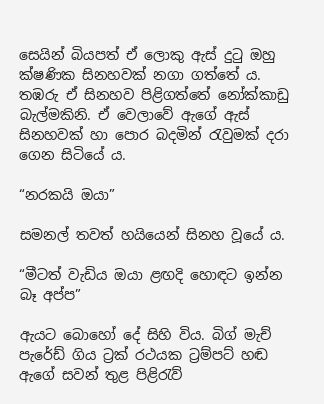සෙයින් බියපත් ඒ ලොකු ඇස් දුටු ඔහු ක්ෂණික සිනහවක් නගා ගත්තේ ය. තඹරු ඒ සිනහව පිළිගත්තේ නෝක්කාඩු බැල්මකිනි. ඒ වෙලාවේ ඇගේ ඇස් සිනහවක් හා පොර බදමින් රැවුමක් දරා ගෙන සිටියේ ය.

“නරකයි ඔයා”

සමනල් තවත් හයියෙන් සිනහ වූයේ ය.

“මීටත් වැඩිය ඔයා ළඟදි හොඳට ඉන්න බෑ අප්ප”

ඇයට බොහෝ දේ සිහි විය. බිග් මැච් පැරේඩ් ගිය ට්‍රක් රථයක ට්‍රම්පට් හඬ ඇගේ සවන් තුළ පිළිරැව්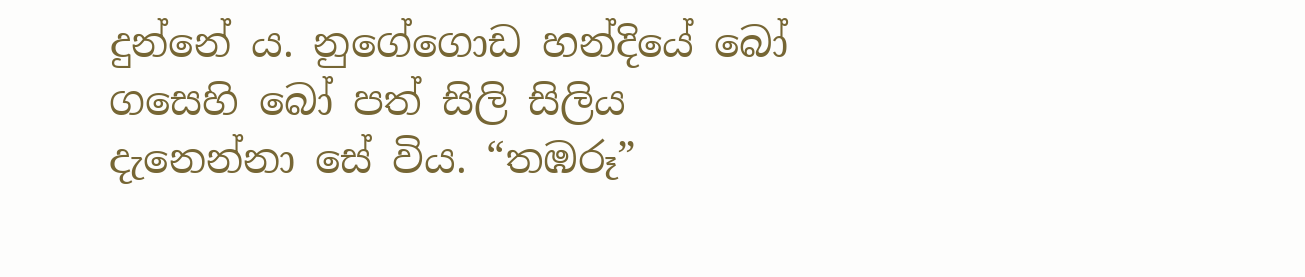දුන්නේ ය. නුගේගොඩ හන්දියේ බෝ ගසෙහි බෝ පත් සිලි සිලිය දැනෙන්නා සේ විය. “තඹරූ”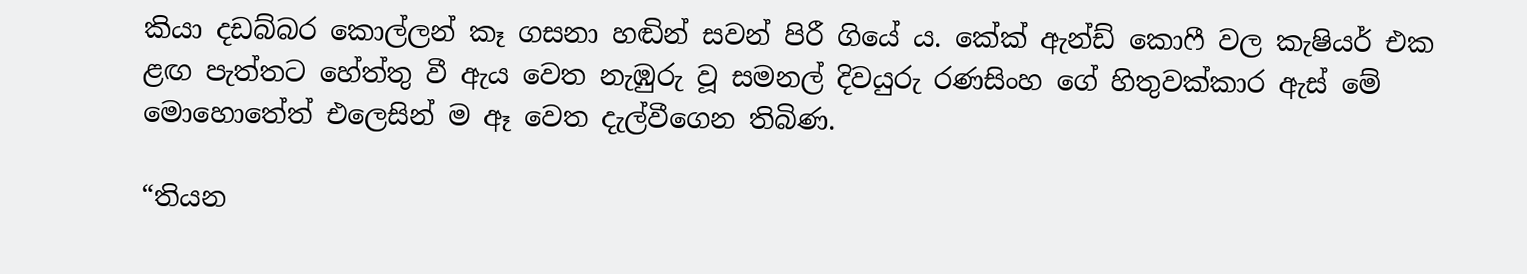කියා දඩබ්බර කොල්ලන් කෑ ගසනා හඬින් සවන් පිරී ගියේ ය. කේක් ඇන්ඩ් කොෆී වල කැෂියර් එක ළඟ පැත්තට හේත්තු වී ඇය වෙත නැඹුරු වූ සමනල් දිවයුරු රණසිංහ ගේ හිතුවක්කාර ඇස් මේ මොහොතේත් එලෙසින් ම ඈ වෙත දැල්වීගෙන තිබිණ.

“තියන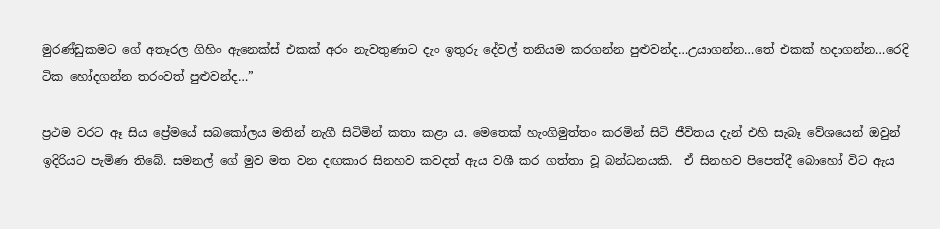මුරණ්ඩුකමට ගේ අතෑරල ගිහිං ඇනෙක්ස් එකක් අරං නැවතුණාට දැං ඉතුරු දේවල් තනියම කරගන්න පුළුවන්ද…උයාගන්න…තේ එකක් හදාගන්න…රෙදි ටික හෝදගන්න තරංවත් පුළුවන්ද…”

ප්‍රථම වරට ඈ සිය ප්‍රේමයේ සබකෝලය මතින් නැගී සිටිමින් කතා කළා ය. මෙතෙක් හැංගිමුත්තං කරමින් සිටි ජීවිතය දැන් එහි සැබෑ වේශයෙන් ඔවුන් ඉදිරියට පැමිණ තිබේ. සමනල් ගේ මුව මත වන දඟකාර සිනහව කවදත් ඇය වශී කර ගත්තා වූ බන්ධනයකි.  ඒ සිනහව පිපෙත්දී බොහෝ විට ඇය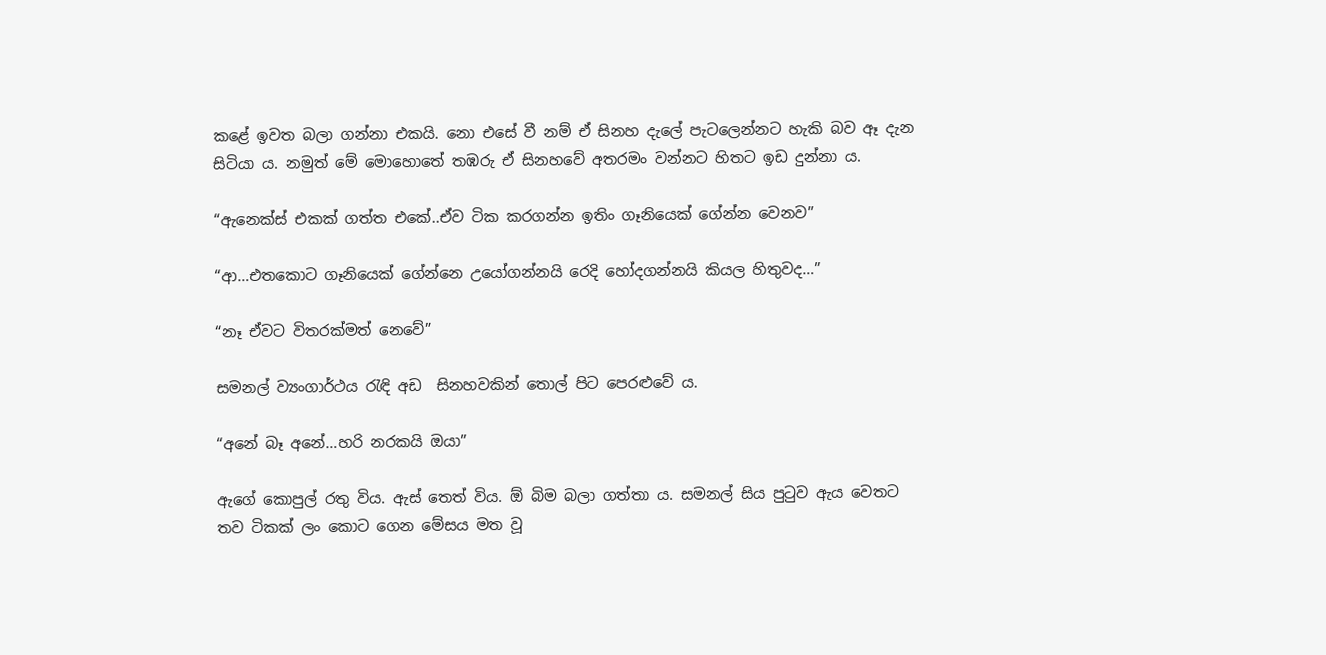කළේ ඉවත බලා ගන්නා එකයි. නො එසේ වී නම් ඒ සිනහ දැලේ පැටලෙන්නට හැකි බව ඈ දැන සිටියා ය. නමුත් මේ මොහොතේ තඹරු ඒ සිනහවේ අතරමං වන්නට හිතට ඉඩ දුන්නා ය.

“ඇනෙක්ස් එකක් ගත්ත එකේ..ඒව ටික කරගන්න ඉතිං ගෑනියෙක් ගේන්න වෙනව”

“ආ…එතකොට ගෑනියෙක් ගේන්නෙ උයෝගන්නයි රෙදි හෝදගන්නයි කියල හිතුවද…”

“නෑ ඒවට විතරක්මත් නෙවේ”

සමනල් ව්‍යංගාර්ථය රැඳි අඩ  සිනහවකින් තොල් පිට පෙරළුවේ ය.

“අනේ බෑ අනේ…හරි නරකයි ඔයා”

ඇගේ කොපුල් රතු විය. ඇස් තෙත් විය. ඕ බිම බලා ගත්තා ය. සමනල් සිය පුටුව ඇය වෙතට තව ටිකක් ලං කොට ගෙන මේසය මත වූ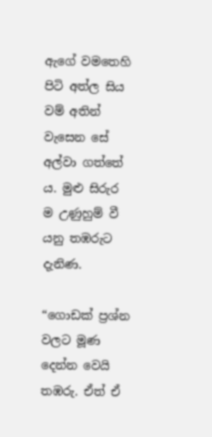ඇගේ වමතෙහි පිටි අත්ල සිය වම් අතින් වැසෙන සේ අල්වා ගත්තේ ය. මුළු සිරුර ම උණුහුම් වී යනු තඹරුට දැනිණ.

“ගොඩක් ප්‍රශ්න වලට මූණ දෙන්න වෙයි තඹරු. ඒත් ඒ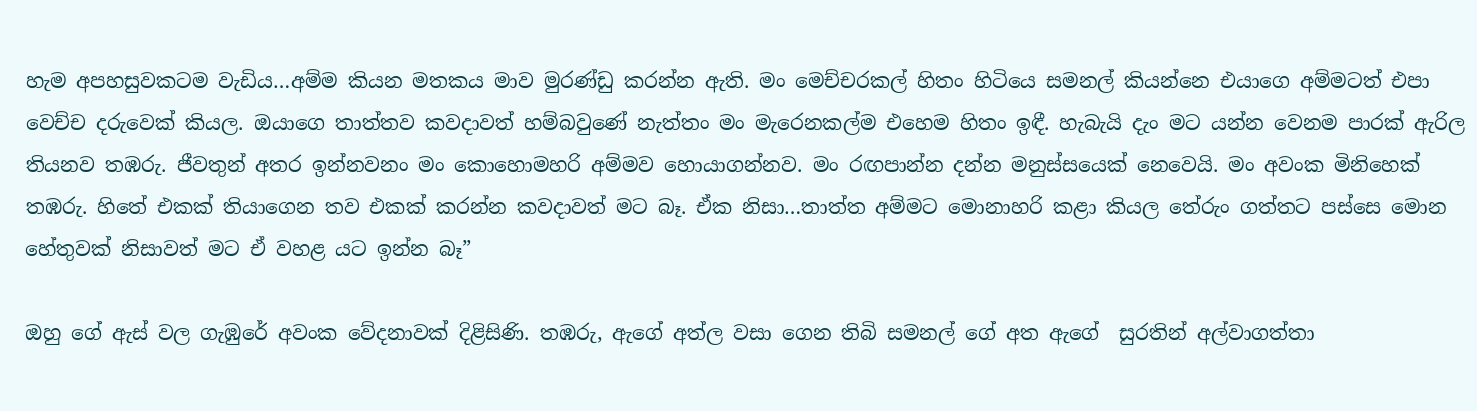හැම අපහසුවකටම වැඩිය…අම්ම කියන මතකය මාව මුරණ්ඩු කරන්න ඇති. මං මෙච්චරකල් හිතං හිටියෙ සමනල් කියන්නෙ එයාගෙ අම්මටත් එපා වෙච්ච දරුවෙක් කියල. ඔයාගෙ තාත්තව කවදාවත් හම්බවුණේ නැත්තං මං මැරෙනකල්ම එහෙම හිතං ඉඳී. හැබැයි දැං මට යන්න වෙනම පාරක් ඇරිල තියනව තඹරු. ජීවතුන් අතර ඉන්නවනං මං කොහොමහරි අම්මව හොයාගන්නව. මං රඟපාන්න දන්න මනුස්සයෙක් නෙවෙයි. මං අවංක මිනිහෙක් තඹරු. හිතේ එකක් තියාගෙන තව එකක් කරන්න කවදාවත් මට බෑ. ඒක නිසා…තාත්ත අම්මට මොනාහරි කළා කියල තේරුං ගත්තට පස්සෙ මොන හේතුවක් නිසාවත් මට ඒ වහළ යට ඉන්න බෑ”

ඔහු ගේ ඇස් වල ගැඹුරේ අවංක වේදනාවක් දිළිසිණි. තඹරු, ඇගේ අත්ල වසා ගෙන තිබි සමනල් ගේ අත ඇගේ  සුරතින් අල්වාගත්තා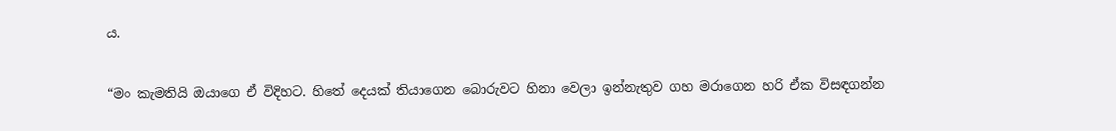ය.

“මං කැමතියි ඔයාගෙ ඒ විදිහට. හිතේ දෙයක් තියාගෙන බොරුවට හිනා වෙලා ඉන්නැතුව ගහ මරාගෙන හරි ඒක විසඳගන්න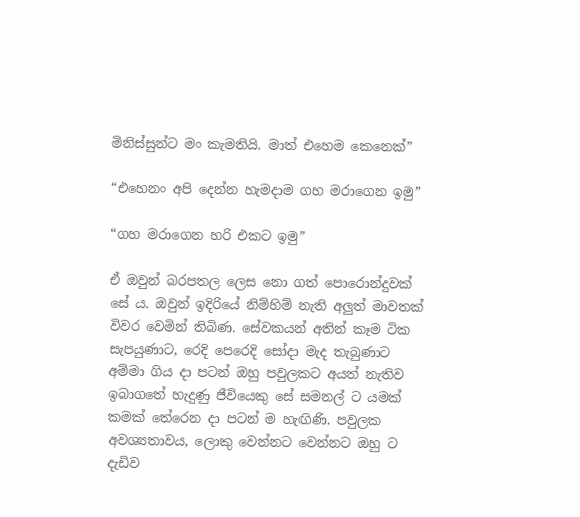මිනිස්සුන්ට මං කැමතියි. මාත් එහෙම කෙනෙක්”

“එහෙනං අපි දෙන්න හැමදාම ගහ මරාගෙන ඉමු”

“ගහ මරාගෙන හරි එකට ඉමු”

ඒ ඔවුන් බරපතල ලෙස නො ගත් පොරොන්දුවක් සේ ය. ඔවුන් ඉදිරියේ නිම්හිම් නැති අලුත් මාවතක් විවර වෙමින් තිබිණ. සේවකයන් අතින් කෑම ටික සැපයුණාට, රෙදි පෙරෙදි සෝදා මැද තැබුණාට අම්මා ගිය දා පටන් ඔහු පවුලකට අයත් නැතිව ඉබාගතේ හැදුණු ජීවියෙකු සේ සමනල් ට යමක් කමක් තේරෙන දා පටන් ම හැඟිණි. පවුලක අවශ්‍යතාවය, ලොකු වෙන්නට වෙන්නට ඔහු ට දැඩිව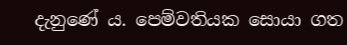දැනුණේ ය. පෙම්වතියක සොයා ගත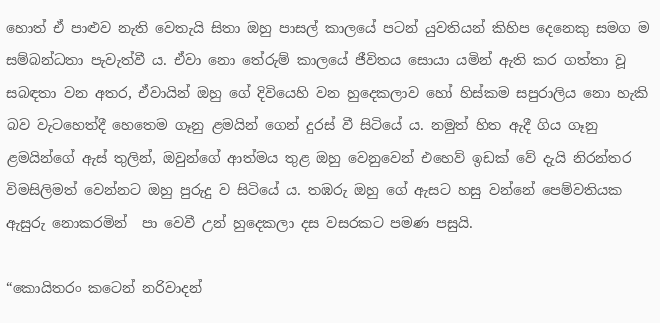හොත් ඒ පාළුව නැති වෙතැයි සිතා ඔහු පාසල් කාලයේ පටන් යුවතියන් කිහිප දෙනෙකු සමග ම සම්බන්ධතා පැවැත්වී ය. ඒවා නො තේරුම් කාලයේ ජීවිතය සොයා යමින් ඇති කර ගත්තා වූ සබඳතා වන අතර, ඒවායින් ඔහු ගේ දිවියෙහි වන හුදෙකලාව හෝ හිස්කම සපුරාලිය නො හැකි බව වැටහෙත්දී හෙතෙම ගෑනු ළමයින් ගෙන් දුරස් වී සිටියේ ය. නමුත් හිත ඇදී ගිය ගෑනු ළමයින්ගේ ඇස් තුලින්, ඔවුන්ගේ ආත්මය තුළ ඔහු වෙනුවෙන් එහෙව් ඉඩක් වේ දැයි නිරන්තර විමසිලිමත් වෙන්නට ඔහු පුරුදු ව සිටියේ ය. තඹරු ඔහු ගේ ඇසට හසු වන්නේ පෙම්වතියක ඇසුරු නොකරමින්  පා වෙවී උන් හුදෙකලා දස වසරකට පමණ පසුයි.

“කොයිතරං කටෙන් නරිවාදන්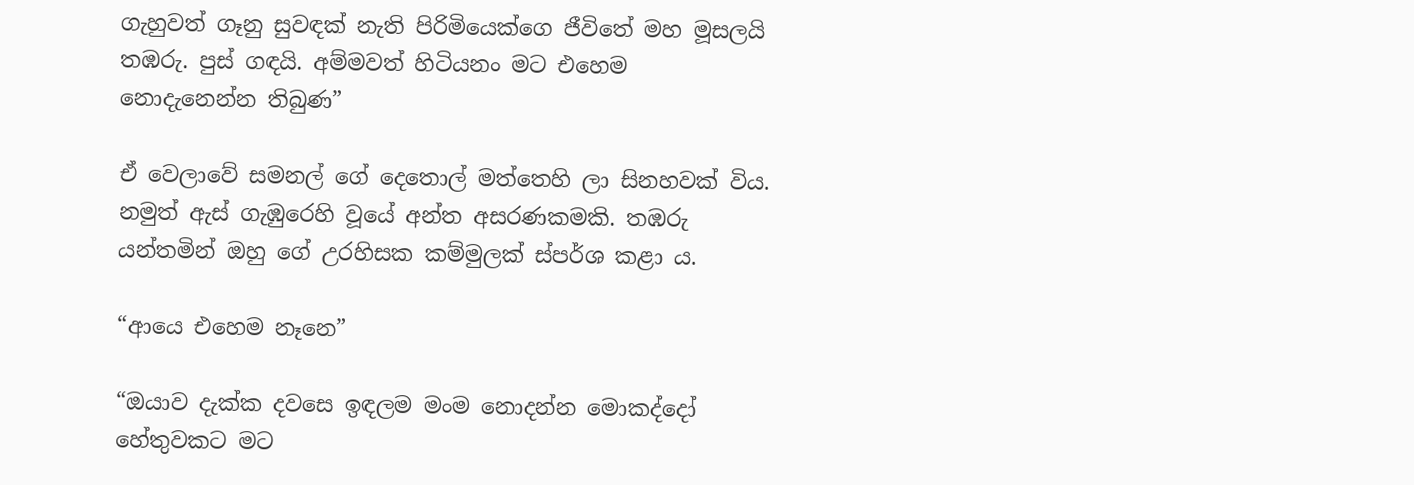ගැහුවත් ගෑනු සුවඳක් නැති පිරිමියෙක්ගෙ ජීවිතේ මහ මූසලයි තඹරු. පුස් ගඳයි. අම්මවත් හිටියනං මට එහෙම නොදැනෙන්න තිබුණ”

ඒ වෙලාවේ සමනල් ගේ දෙතොල් මත්තෙහි ලා සිනහවක් විය. නමුත් ඇස් ගැඹුරෙහි වූයේ අන්ත අසරණකමකි. තඹරු යන්තමින් ඔහු ගේ උරහිසක කම්මුලක් ස්පර්ශ කළා ය.

“ආයෙ එහෙම නෑනෙ”

“ඔයාව දැක්ක දවසෙ ඉඳලම මංම නොදන්න මොකද්දෝ හේතුවකට මට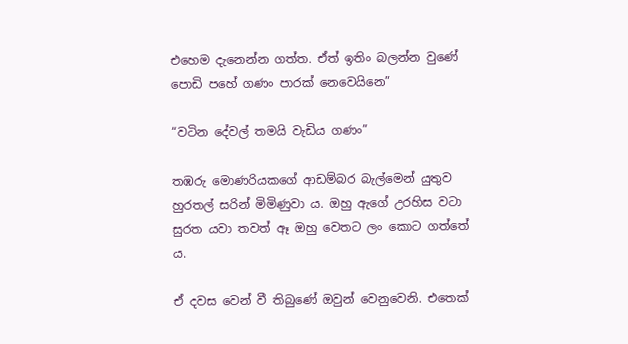එහෙම දැනෙන්න ගත්ත. ඒත් ඉතිං බලන්න වුණේ පොඩි පහේ ගණං පාරක් නෙවෙයිනෙ”

“වටින දේවල් තමයි වැඩිය ගණං”

තඹරු මොණරියකගේ ආඩම්බර බැල්මෙන් යුතුව හුරතල් සරින් මිමිණුවා ය. ඔහු ඇගේ උරහිස වටා සුරත යවා තවත් ඈ ඔහු වෙතට ලං කොට ගත්තේ ය.

ඒ දවස වෙන් වී තිබුණේ ඔවුන් වෙනුවෙනි. එතෙක්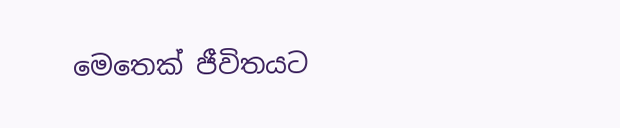මෙතෙක් ජීවිතයට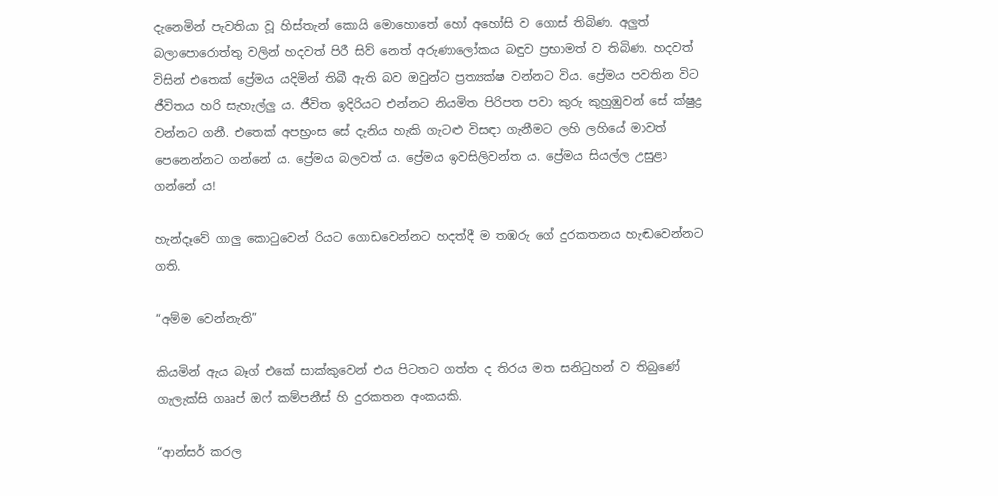දැනෙමින් පැවතියා වූ හිස්තැන් කොයි මොහොතේ හෝ අහෝසි ව ගොස් තිබිණ. අලුත් බලාපොරොත්තු වලින් හදවත් පිරී සිව් නෙත් අරුණාලෝකය බඳුව ප්‍රභාමත් ව තිබිණ. හදවත් විසින් එතෙක් ප්‍රේමය යදිමින් තිබී ඇති බව ඔවුන්ට ප්‍රත්‍යක්ෂ වන්නට විය. ප්‍රේමය පවතින විට ජීවිතය හරි සැහැල්ලු ය. ජීවිත ඉදිරියට එන්නට නියමිත පිරිපත පවා කුරු කුහුඹුවන් සේ ක්ෂුද්‍ර වන්නට ගනී. එතෙක් අපභ්‍රංස සේ දැනිය හැකි ගැටළු විසඳා ගැනීමට ලහි ලහියේ මාවත් පෙනෙන්නට ගන්නේ ය. ප්‍රේමය බලවත් ය. ප්‍රේමය ඉවසිලිවන්ත ය. ප්‍රේමය සියල්ල උසුළා ගන්නේ ය!

හැන්දෑවේ ගාලු කොටුවෙන් රියට ගොඩවෙන්නට හදත්දී ම තඹරු ගේ දුරකතනය හැඬවෙන්නට ගති.

“අම්ම වෙන්නැති”

කියමින් ඇය බෑග් එකේ සාක්කුවෙන් එය පිටතට ගත්ත ද තිරය මත සනිටුහන් ව තිබුණේ ගැලැක්සි ගෲප් ඔෆ් කම්පනීස් හි දුරකතන අංකයකි.

“ආන්සර් කරල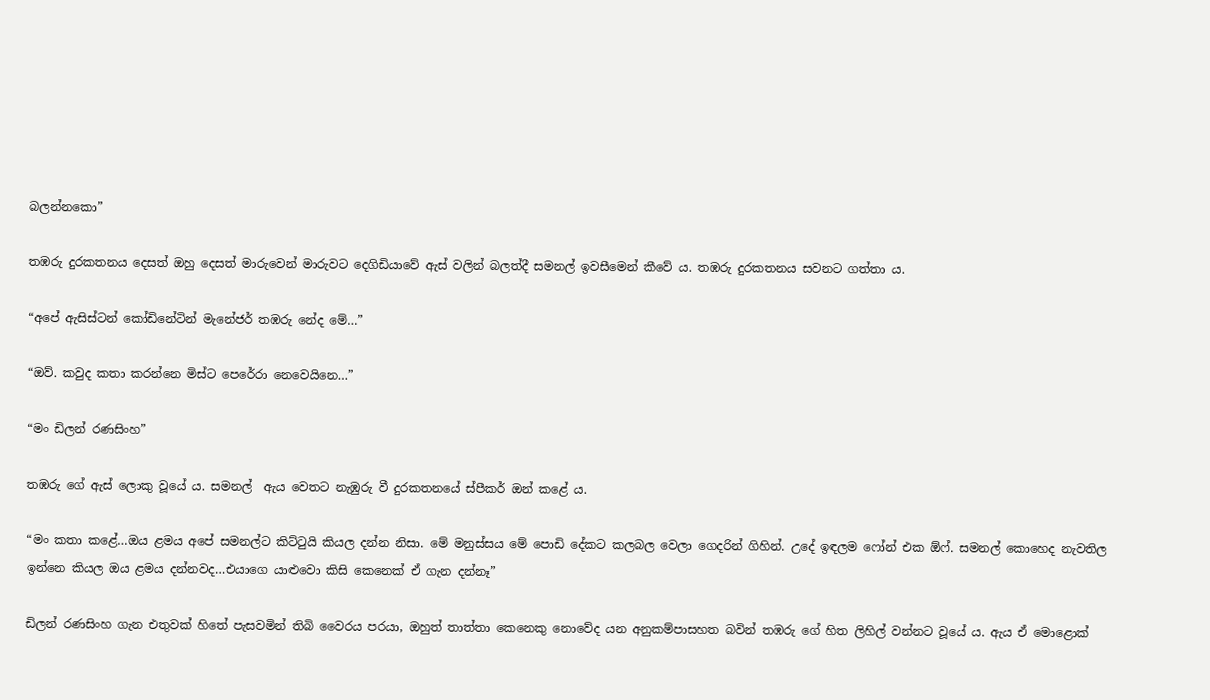බලන්නකො”

තඹරු දුරකතනය දෙසත් ඔහු දෙසත් මාරුවෙන් මාරුවට දෙගිඩියාවේ ඇස් වලින් බලත්දී සමනල් ඉවසීමෙන් කීවේ ය. තඹරු දුරකතනය සවනට ගත්තා ය.

“අපේ ඇසිස්ටන් කෝඩිනේටින් මැනේජර් තඹරු නේද මේ…”

“ඔව්. කවුද කතා කරන්නෙ මිස්ට පෙරේරා නෙවෙයිනෙ…”

“මං ඩිලන් රණසිංහ”

තඹරු ගේ ඇස් ලොකු වූයේ ය. සමනල්  ඇය වෙතට නැඹුරු වී දුරකතනයේ ස්පීකර් ඔන් කළේ ය.

“මං කතා කළේ…ඔය ළමය අපේ සමනල්ට කිට්ටුයි කියල දන්න නිසා. මේ මනුස්සය මේ පොඩි දේකට කලබල වෙලා ගෙදරින් ගිහින්. උදේ ඉඳලම ෆෝන් එක ඕෆ්. සමනල් කොහෙද නැවතිල ඉන්නෙ කියල ඔය ළමය දන්නවද…එයාගෙ යාළුවො කිසි කෙනෙක් ඒ ගැන දන්නෑ”

ඩිලන් රණසිංහ ගැන එතුවක් හිතේ පැසවමින් තිබි වෛරය පරයා, ඔහුත් තාත්තා කෙනෙකු නොවේද යන අනුකම්පාසහත බවින් තඹරු ගේ හිත ලිහිල් වන්නට වූයේ ය. ඇය ඒ මොළොක්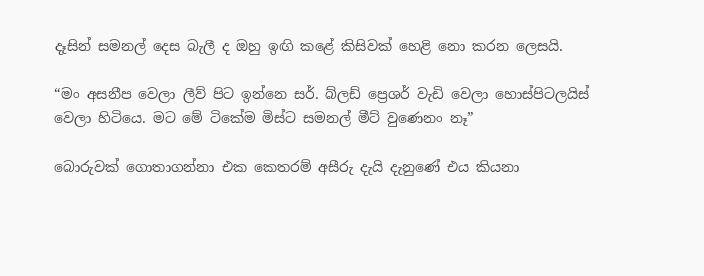දෑසින් සමනල් දෙස බැලී ද ඔහු ඉඟි කළේ කිසිවක් හෙළි නො කරන ලෙසයි.

“මං අසනීප වෙලා ලීව් පිට ඉන්නෙ සර්. බ්ලඩ් ප්‍රෙශර් වැඩි වෙලා හොස්පිටලයිස් වෙලා හිටියෙ. මට මේ ටිකේම මිස්ට සමනල් මීට් වුණෙනං නෑ”

බොරුවක් ගොතාගන්නා එක කෙතරම් අසීරු දැයි දැනුණේ එය කියනා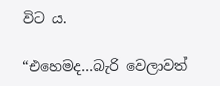විට ය.

“එහෙමද…බැරි වෙලාවත්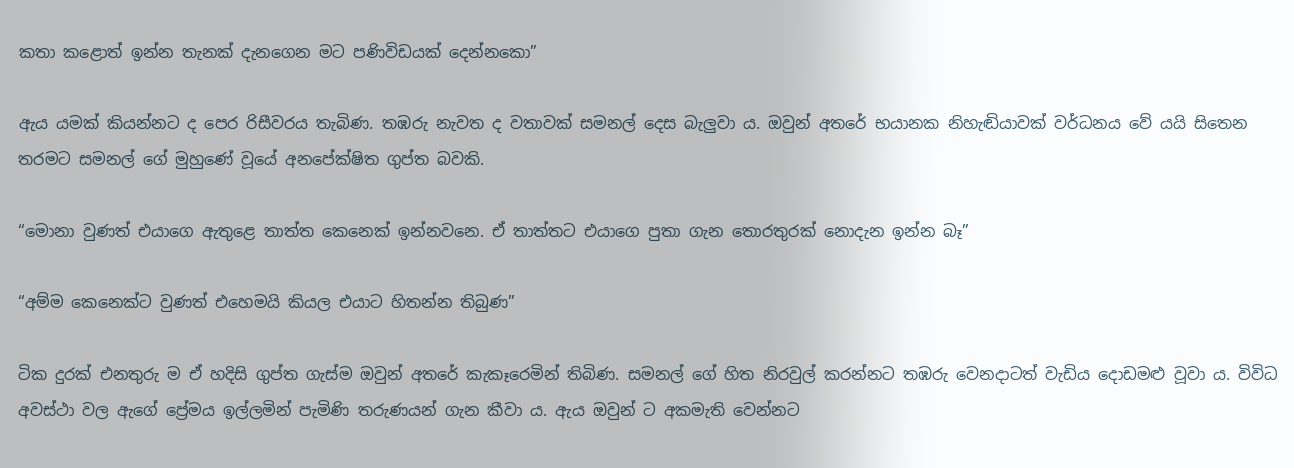කතා කළොත් ඉන්න තැනක් දැනගෙන මට පණිවිඩයක් දෙන්නකො”

ඇය යමක් කියන්නට ද පෙර රිසීවරය තැබිණ. තඹරු නැවත ද වතාවක් සමනල් දෙස බැලුවා ය. ඔවුන් අතරේ භයානක නිහැඬියාවක් වර්ධනය වේ යයි සිතෙන තරමට සමනල් ගේ මුහුණේ වූයේ අනපේක්ෂිත ගුප්ත බවකි.

“මොනා වුණත් එයාගෙ ඇතුළෙ තාත්ත කෙනෙක් ඉන්නවනෙ. ඒ තාත්තට එයාගෙ පුතා ගැන තොරතුරක් නොදැන ඉන්න බෑ”

“අම්ම කෙනෙක්ට වුණත් එහෙමයි කියල එයාට හිතන්න තිබුණ”

ටික දුරක් එනතුරු ම ඒ හදිසි ගුප්ත ගැස්ම ඔවුන් අතරේ කැකෑරෙමින් තිබිණ. සමනල් ගේ හිත නිරවුල් කරන්නට තඹරු වෙනදාටත් වැඩිය දොඩමළු වූවා ය. විවිධ අවස්ථා වල ඇගේ ප්‍රේමය ඉල්ලමින් පැමිණි තරුණයන් ගැන කීවා ය. ඇය ඔවුන් ට අකමැති වෙන්නට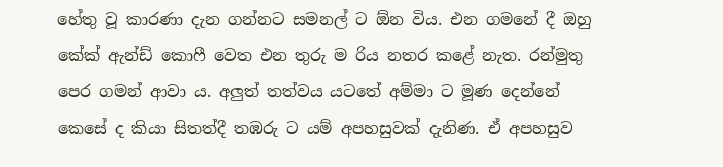හේතු වූ කාරණා දැන ගන්නට සමනල් ට ඕන විය. එන ගමනේ දී ඔහු කේක් ඇන්ඩ් කොෆී වෙත එන තුරු ම රිය නතර කළේ නැත. රන්මුතු පෙර ගමන් ආවා ය. අලුත් තත්වය යටතේ අම්මා ට මූණ දෙන්නේ කෙසේ ද කියා සිතත්දී තඹරු ට යම් අපහසුවක් දැනිණ. ඒ අපහසුව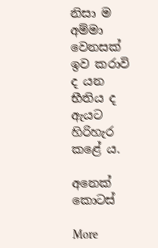නිසා ම අම්මා වෙනසක් ඉව කරාවි ද යන භීතිය ද ඇයට හිරිහැර කළේ ය.

අනෙක් කොටස්

More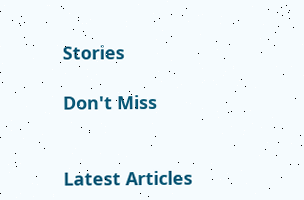Stories

Don't Miss


Latest Articles